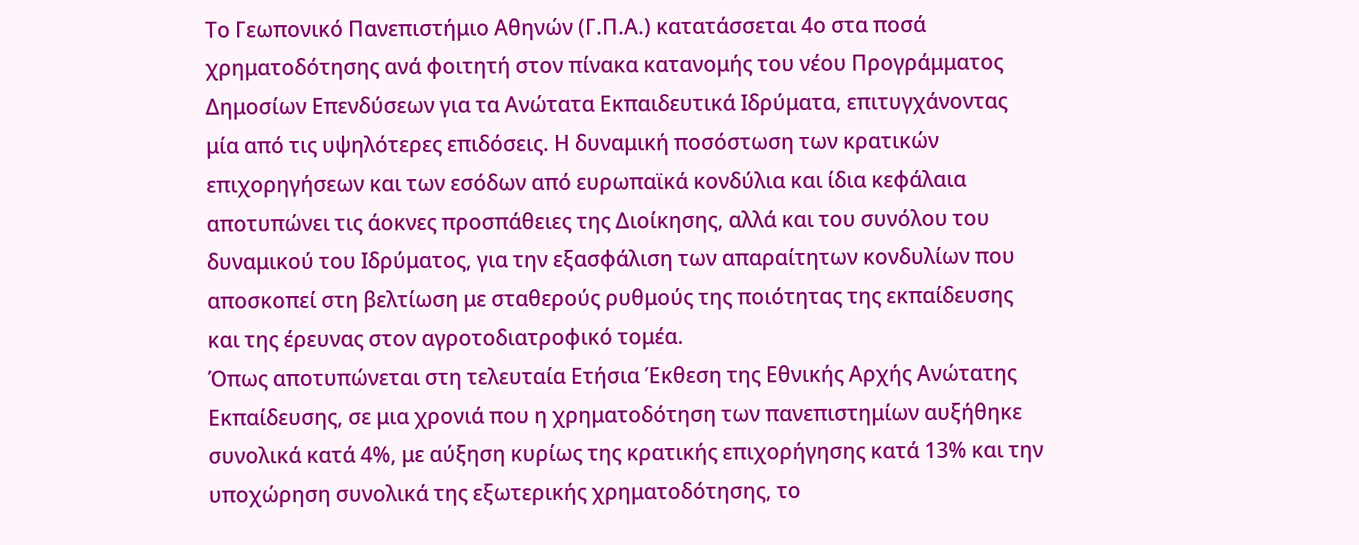Το Γεωπονικό Πανεπιστήμιο Αθηνών (Γ.Π.Α.) κατατάσσεται 4ο στα ποσά χρηματοδότησης ανά φοιτητή στον πίνακα κατανομής του νέου Προγράμματος Δημοσίων Επενδύσεων για τα Ανώτατα Εκπαιδευτικά Ιδρύματα, επιτυγχάνοντας μία από τις υψηλότερες επιδόσεις. Η δυναμική ποσόστωση των κρατικών επιχορηγήσεων και των εσόδων από ευρωπαϊκά κονδύλια και ίδια κεφάλαια αποτυπώνει τις άοκνες προσπάθειες της Διοίκησης, αλλά και του συνόλου του δυναμικού του Ιδρύματος, για την εξασφάλιση των απαραίτητων κονδυλίων που αποσκοπεί στη βελτίωση με σταθερούς ρυθμούς της ποιότητας της εκπαίδευσης και της έρευνας στον αγροτοδιατροφικό τομέα.
Όπως αποτυπώνεται στη τελευταία Ετήσια Έκθεση της Εθνικής Αρχής Ανώτατης Εκπαίδευσης, σε μια χρονιά που η χρηματοδότηση των πανεπιστημίων αυξήθηκε συνολικά κατά 4%, με αύξηση κυρίως της κρατικής επιχορήγησης κατά 13% και την υποχώρηση συνολικά της εξωτερικής χρηματοδότησης, το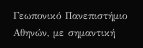Γεωπονικό Πανεπιστήμιο Αθηνών, με σημαντική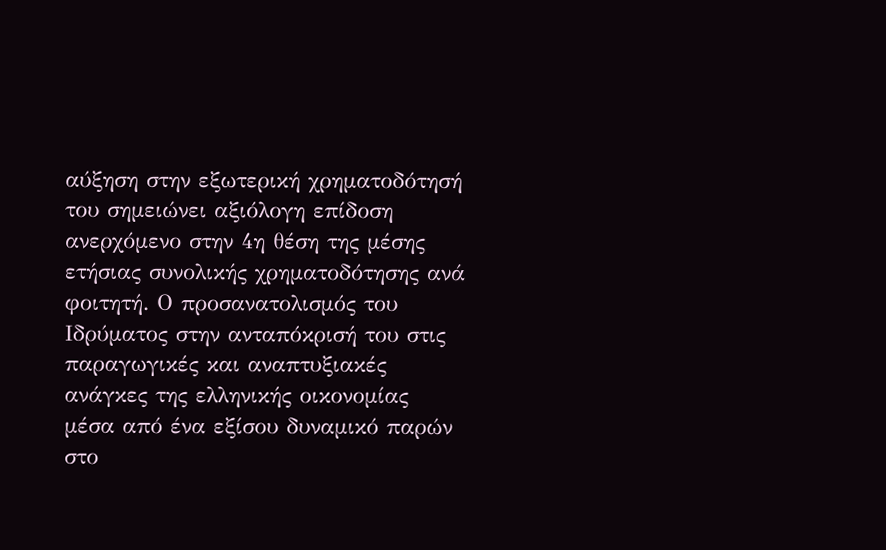αύξηση στην εξωτερική χρηματοδότησή του σημειώνει αξιόλογη επίδοση ανερχόμενο στην 4η θέση της μέσης ετήσιας συνολικής χρηματοδότησης ανά φοιτητή. Ο προσανατολισμός του Ιδρύματος στην ανταπόκρισή του στις παραγωγικές και αναπτυξιακές ανάγκες της ελληνικής οικονομίας μέσα από ένα εξίσου δυναμικό παρών στο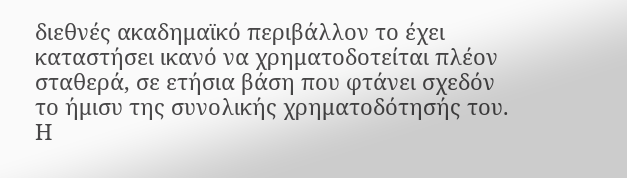διεθνές ακαδημαϊκό περιβάλλον το έχει καταστήσει ικανό να χρηματοδοτείται πλέον σταθερά, σε ετήσια βάση που φτάνει σχεδόν το ήμισυ της συνολικής χρηματοδότησής του.
Η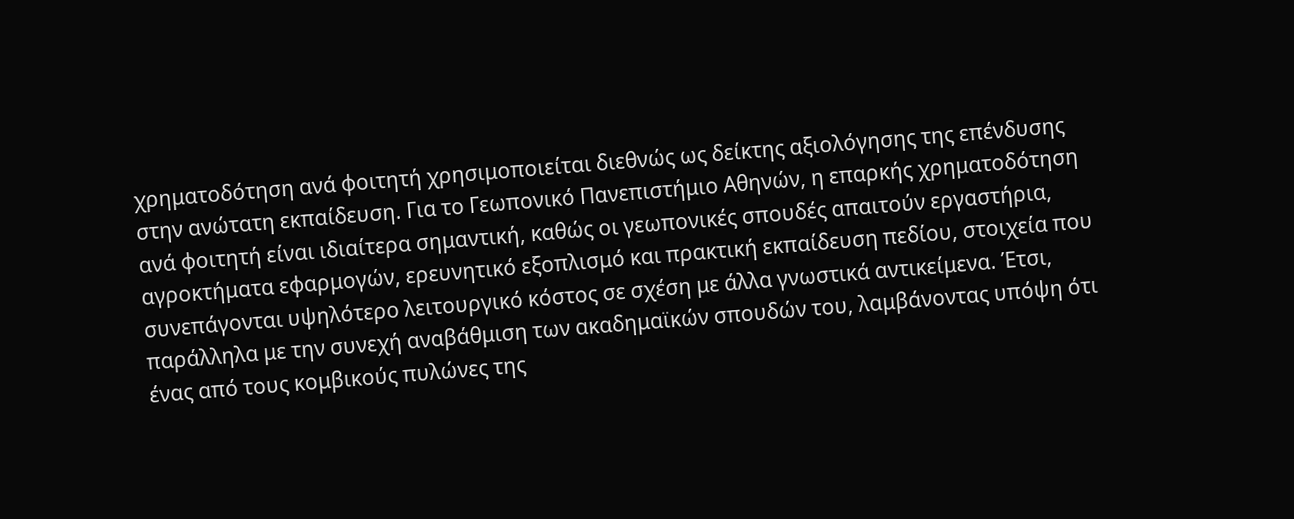χρηματοδότηση ανά φοιτητή χρησιμοποιείται διεθνώς ως δείκτης αξιολόγησης της επένδυσης στην ανώτατη εκπαίδευση. Για το Γεωπονικό Πανεπιστήμιο Αθηνών, η επαρκής χρηματοδότηση ανά φοιτητή είναι ιδιαίτερα σημαντική, καθώς οι γεωπονικές σπουδές απαιτούν εργαστήρια, αγροκτήματα εφαρμογών, ερευνητικό εξοπλισμό και πρακτική εκπαίδευση πεδίου, στοιχεία που συνεπάγονται υψηλότερο λειτουργικό κόστος σε σχέση με άλλα γνωστικά αντικείμενα. Έτσι, παράλληλα με την συνεχή αναβάθμιση των ακαδημαϊκών σπουδών του, λαμβάνοντας υπόψη ότι ένας από τους κομβικούς πυλώνες της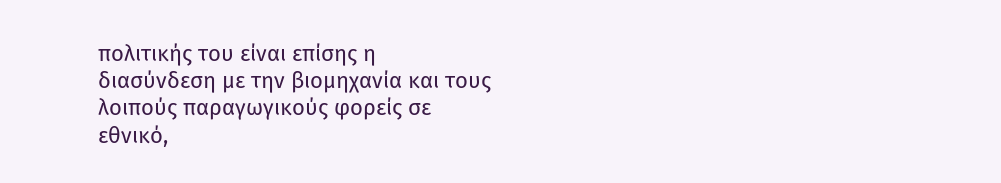πολιτικής του είναι επίσης η διασύνδεση με την βιομηχανία και τους λοιπούς παραγωγικούς φορείς σε εθνικό,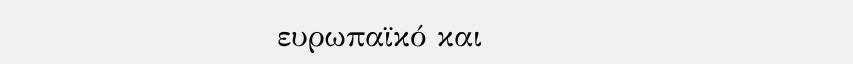ευρωπαϊκό και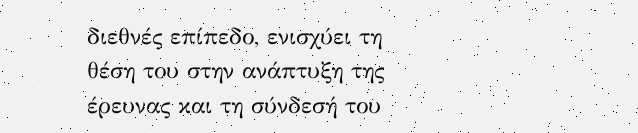διεθνές επίπεδο, ενισχύει τη θέση του στην ανάπτυξη της έρευνας και τη σύνδεσή του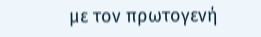με τον πρωτογενή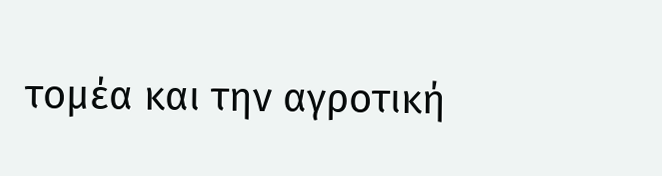τομέα και την αγροτική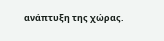ανάπτυξη της χώρας.